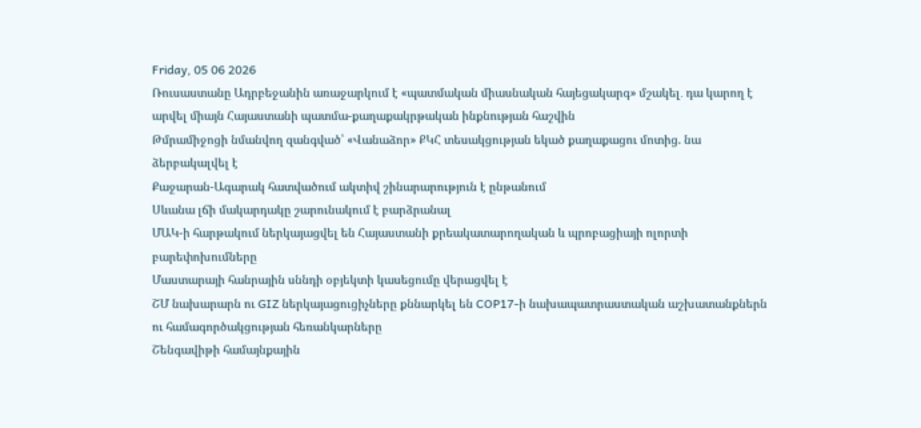Friday, 05 06 2026
Ռուսաստանը Ադրբեջանին առաջարկում է «պատմական միասնական հայեցակարգ» մշակել․ դա կարող է արվել միայն Հայաստանի պատմա-քաղաքակրթական ինքնության հաշվին
Թմրամիջոցի նմանվող զանգված՝ «Վանաձոր» ՔԿՀ տեսակցության եկած քաղաքացու մոտից. նա ձերբակալվել է
Քաջարան-Ագարակ հատվածում ակտիվ շինարարություն է ընթանում
Սևանա լճի մակարդակը շարունակում է բարձրանալ
ՄԱԿ-ի հարթակում ներկայացվել են Հայաստանի քրեակատարողական և պրոբացիայի ոլորտի բարեփոխումները
Մաստարայի հանրային սննդի օբյեկտի կասեցումը վերացվել է
ՇՄ նախարարն ու GIZ ներկայացուցիչները քննարկել են COP17-ի նախապատրաստական աշխատանքներն ու համագործակցության հեռանկարները
Շենգավիթի համայնքային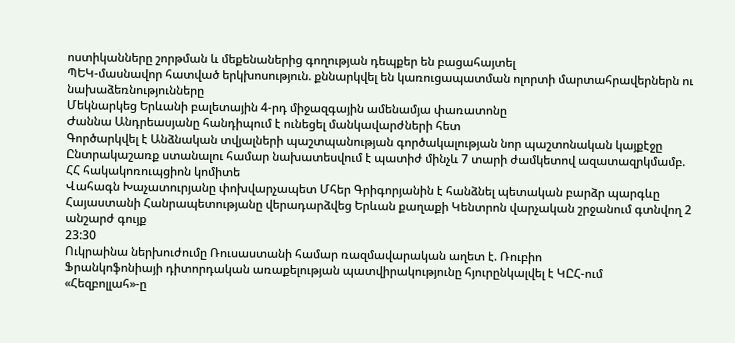ոստիկանները շորթման և մեքենաներից գողության դեպքեր են բացահայտել
ՊԵԿ-մասնավոր հատված երկխոսություն. քննարկվել են կառուցապատման ոլորտի մարտահրավերներն ու նախաձեռնությունները
Մեկնարկեց Երևանի բալետային 4-րդ միջազգային ամենամյա փառատոնը
Ժաննա Անդրեասյանը հանդիպում է ունեցել մանկավարժների հետ
Գործարկվել է Անձնական տվյալների պաշտպանության գործակալության նոր պաշտոնական կայքէջը
Ընտրակաշառք ստանալու համար նախատեսվում է պատիժ մինչև 7 տարի ժամկետով ազատազրկմամբ. ՀՀ հակակոռուպցիոն կոմիտե
Վահագն Խաչատուրյանը փոխվարչապետ Մհեր Գրիգորյանին է հանձնել պետական բարձր պարգևը
Հայաստանի Հանրապետությանը վերադարձվեց Երևան քաղաքի Կենտրոն վարչական շրջանում գտնվող 2 անշարժ գույք
23:30
Ուկրաինա ներխուժումը Ռուսաստանի համար ռազմավարական աղետ է. Ռուբիո
Ֆրանկոֆոնիայի դիտորդական առաքելության պատվիրակությունը հյուրընկալվել է ԿԸՀ-ում
«Հեզբոլլահ»-ը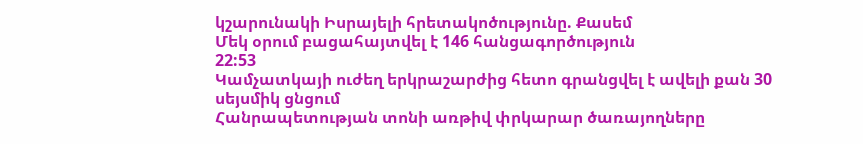կշարունակի Իսրայելի հրետակոծությունը. Քասեմ
Մեկ օրում բացահայտվել է 146 հանցագործություն
22:53
Կամչատկայի ուժեղ երկրաշարժից հետո գրանցվել է ավելի քան 30 սեյսմիկ ցնցում
Հանրապետության տոնի առթիվ փրկարար ծառայողները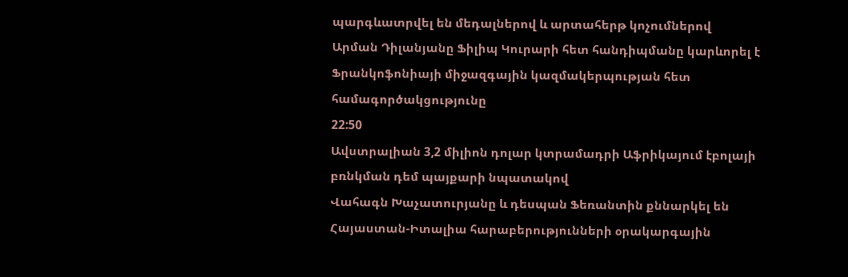պարգևատրվել են մեդալներով և արտահերթ կոչումներով
Արման Դիլանյանը Ֆիլիպ Կուրարի հետ հանդիպմանը կարևորել է Ֆրանկոֆոնիայի միջազգային կազմակերպության հետ համագործակցությունը
22:50
Ավստրալիան 3,2 միլիոն դոլար կտրամադրի Աֆրիկայում էբոլայի բռնկման դեմ պայքարի նպատակով
Վահագն Խաչատուրյանը և դեսպան Ֆեռանտին քննարկել են Հայաստան-Իտալիա հարաբերությունների օրակարգային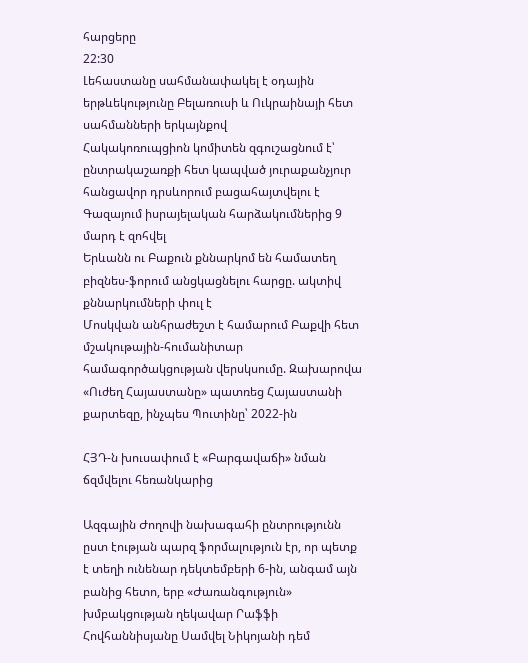հարցերը
22:30
Լեհաստանը սահմանափակել է օդային երթևեկությունը Բելառուսի և Ուկրաինայի հետ սահմանների երկայնքով
Հակակոռուպցիոն կոմիտեն զգուշացնում է՝ ընտրակաշառքի հետ կապված յուրաքանչյուր հանցավոր դրսևորում բացահայտվելու է
Գազայում իսրայելական հարձակումներից 9 մարդ է զոհվել
Երևանն ու Բաքուն քննարկոմ են համատեղ բիզնես-ֆորում անցկացնելու հարցը. ակտիվ քննարկումների փուլ է
Մոսկվան անհրաժեշտ է համարում Բաքվի հետ մշակութային-հումանիտար համագործակցության վերսկսումը. Զախարովա
«Ուժեղ Հայաստանը» պատռեց Հայաստանի քարտեզը, ինչպես Պուտինը՝ 2022-ին

ՀՅԴ-ն խուսափում է «Բարգավաճի» նման ճզմվելու հեռանկարից

Ազգային Ժողովի նախագահի ընտրությունն ըստ էության պարզ ֆորմալություն էր, որ պետք է տեղի ունենար դեկտեմբերի 6-ին, անգամ այն բանից հետո, երբ «Ժառանգություն» խմբակցության ղեկավար Րաֆֆի Հովհաննիսյանը Սամվել Նիկոյանի դեմ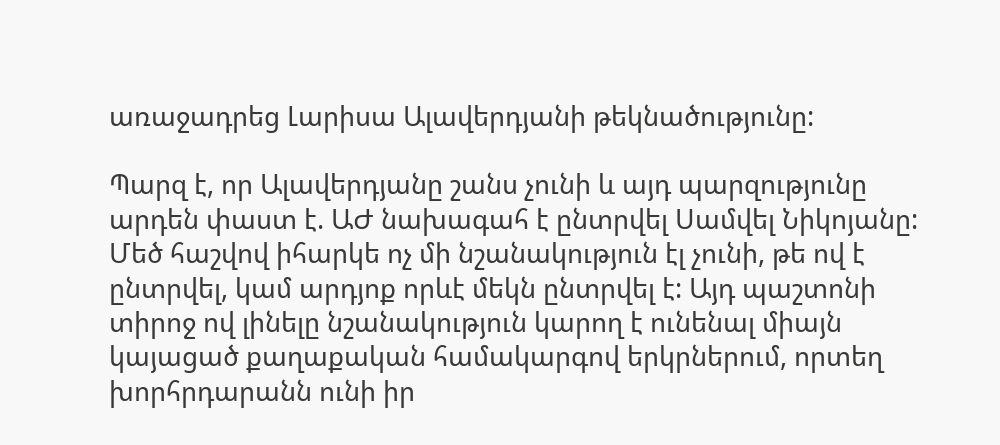առաջադրեց Լարիսա Ալավերդյանի թեկնածությունը:

Պարզ է, որ Ալավերդյանը շանս չունի և այդ պարզությունը արդեն փաստ է. ԱԺ նախագահ է ընտրվել Սամվել Նիկոյանը: Մեծ հաշվով իհարկե ոչ մի նշանակություն էլ չունի, թե ով է ընտրվել, կամ արդյոք որևէ մեկն ընտրվել է: Այդ պաշտոնի տիրոջ ով լինելը նշանակություն կարող է ունենալ միայն կայացած քաղաքական համակարգով երկրներում, որտեղ խորհրդարանն ունի իր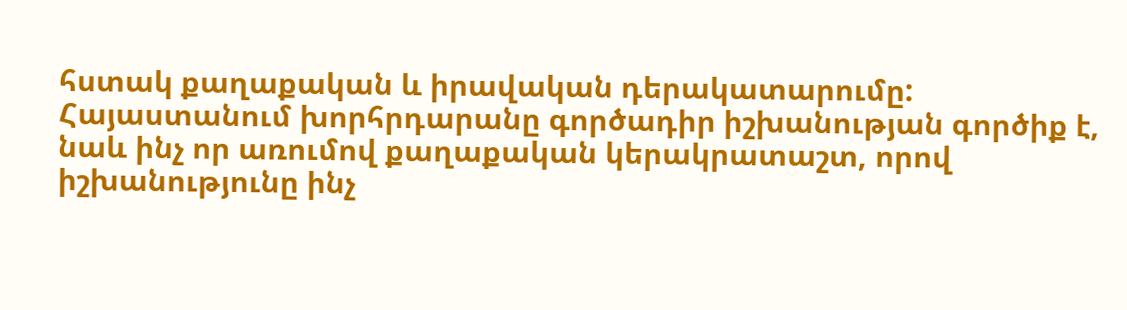հստակ քաղաքական և իրավական դերակատարումը: Հայաստանում խորհրդարանը գործադիր իշխանության գործիք է, նաև ինչ որ առումով քաղաքական կերակրատաշտ, որով իշխանությունը ինչ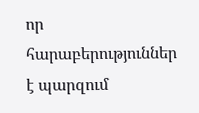որ հարաբերություններ է պարզում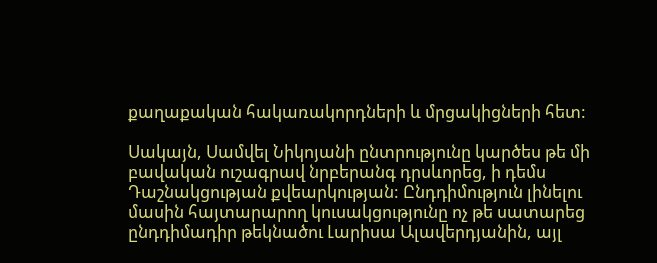քաղաքական հակառակորդների և մրցակիցների հետ:

Սակայն, Սամվել Նիկոյանի ընտրությունը կարծես թե մի բավական ուշագրավ նրբերանգ դրսևորեց, ի դեմս Դաշնակցության քվեարկության: Ընդդիմություն լինելու մասին հայտարարող կուսակցությունը ոչ թե սատարեց ընդդիմադիր թեկնածու Լարիսա Ալավերդյանին, այլ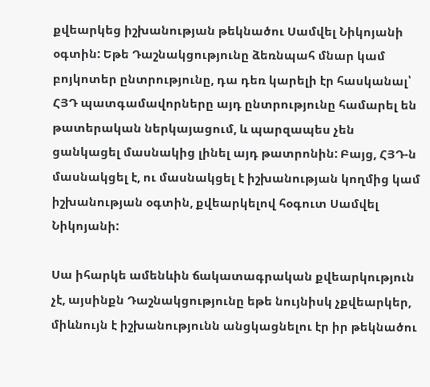քվեարկեց իշխանության թեկնածու Սամվել Նիկոյանի օգտին: Եթե Դաշնակցությունը ձեռնպահ մնար կամ բոյկոտեր ընտրությունը, դա դեռ կարելի էր հասկանալ՝ ՀՅԴ պատգամավորները այդ ընտրությունը համարել են թատերական ներկայացում, և պարզապես չեն ցանկացել մասնակից լինել այդ թատրոնին: Բայց, ՀՅԴ-ն մասնակցել է, ու մասնակցել է իշխանության կողմից կամ իշխանության օգտին, քվեարկելով հօգուտ Սամվել Նիկոյանի:

Սա իհարկե ամենևին ճակատագրական քվեարկություն չէ, այսինքն Դաշնակցությունը եթե նույնիսկ չքվեարկեր, միևնույն է իշխանությունն անցկացնելու էր իր թեկնածու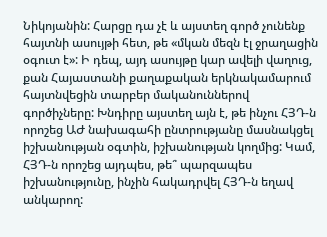Նիկոյանին: Հարցը դա չէ և այստեղ գործ չունենք հայտնի ասույթի հետ, թե «մկան մեզն էլ ջրաղացին օգուտ է»: Ի դեպ, այդ ասույթը կար ավելի վաղուց, քան Հայաստանի քաղաքական երկնակամարում հայտնվեցին տարբեր մականուններով գործիչները: Խնդիրը այստեղ այն է, թե ինչու ՀՅԴ-ն որոշեց ԱԺ նախագահի ընտրությանը մասնակցել իշխանության օգտին, իշխանության կողմից: Կամ, ՀՅԴ-ն որոշեց այդպես, թե՞ պարզապես իշխանությունը, ինչին հակադրվել ՀՅԴ-ն եղավ անկարող: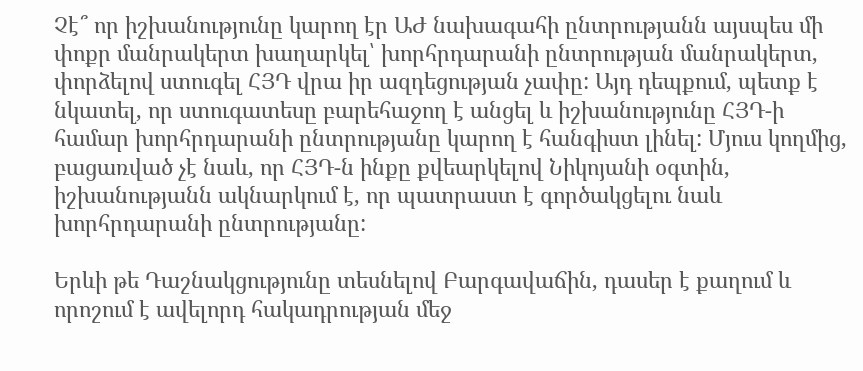Չէ՞ որ իշխանությունը կարող էր ԱԺ նախագահի ընտրությանն այսպես մի փոքր մանրակերտ խաղարկել՝ խորհրդարանի ընտրության մանրակերտ, փորձելով ստուգել ՀՅԴ վրա իր ազդեցության չափը: Այդ դեպքում, պետք է նկատել, որ ստուգատեսը բարեհաջող է անցել և իշխանությունը ՀՅԴ-ի համար խորհրդարանի ընտրությանը կարող է հանգիստ լինել: Մյուս կողմից, բացառված չէ նաև, որ ՀՅԴ-ն ինքը քվեարկելով Նիկոյանի օգտին, իշխանությանն ակնարկում է, որ պատրաստ է գործակցելու նաև խորհրդարանի ընտրությանը:

Երևի թե Դաշնակցությունը տեսնելով Բարգավաճին, դասեր է քաղում և որոշում է ավելորդ հակադրության մեջ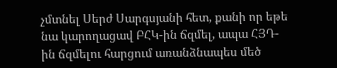չմտնել Սերժ Սարգսյանի հետ, քանի որ եթե նա կարողացավ ԲՀԿ-ին ճզմել, ապա ՀՅԴ-ին ճզմելու հարցում առանձնապես մեծ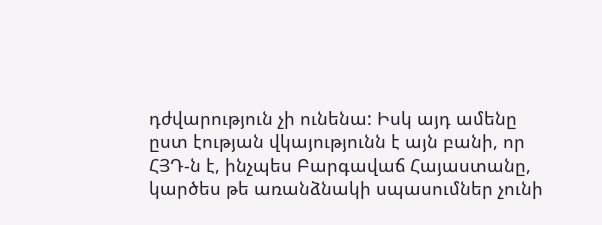դժվարություն չի ունենա: Իսկ այդ ամենը ըստ էության վկայությունն է այն բանի, որ ՀՅԴ-ն է, ինչպես Բարգավաճ Հայաստանը, կարծես թե առանձնակի սպասումներ չունի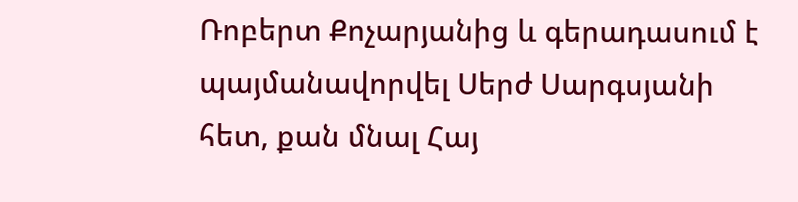Ռոբերտ Քոչարյանից և գերադասում է պայմանավորվել Սերժ Սարգսյանի հետ, քան մնալ Հայ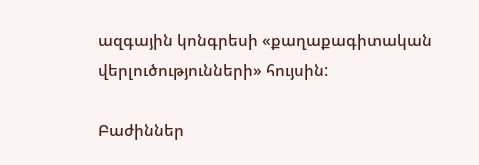ազգային կոնգրեսի «քաղաքագիտական վերլուծությունների» հույսին:

Բաժիններ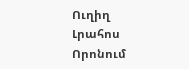Ուղիղ
Լրահոս
Որոնում